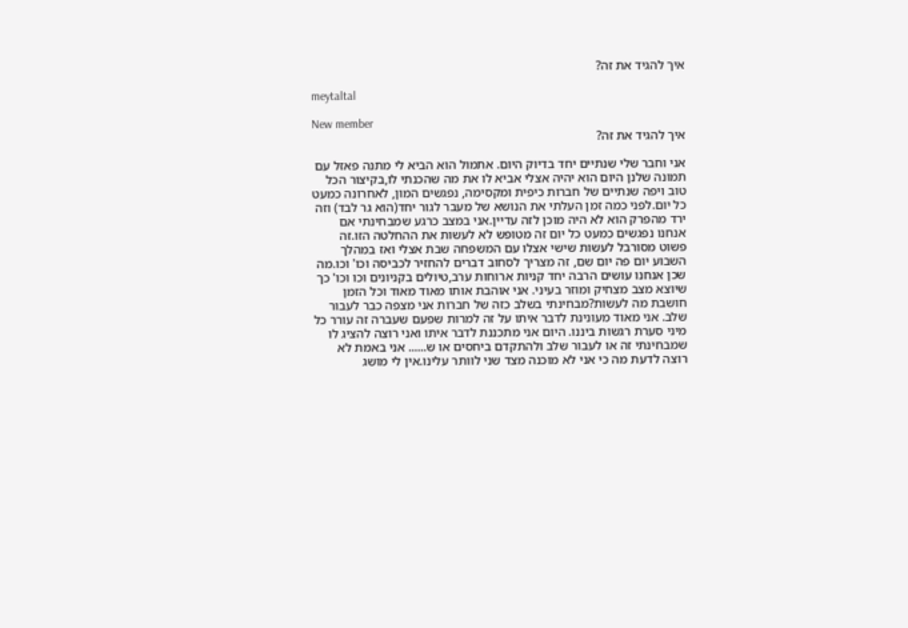איך להגיד את זה?

meytaltal

New member
איך להגיד את זה?

אני וחבר שלי שנתיים יחד בדיוק היום. אתמול הוא הביא לי מתנה פאזל עם תמונה שלנן היום הוא יהיה אצלי אביא לו את מה שהכנתי לו,בקיצור הכל טוב ויפה שנתיים של חברות כיפית ומקסימה, נפגשים המון, לאחרונה כמעט כל יום.לפני כמה זמן העלתי את הנושא של מעבר לגור יחד(הוא גר לבד) וזה ירד מהפרק הוא לא היה מוכן לזה עדיין.אני במצב כרגע שמבחינתי אם אנחנו נפגשים כמעט כל יום זה מטופש לא לעשות את ההחלטה הזו.זה פשוט מסורבל לעשות שישי אצלו עם המשפחה שבת אצלי ואז במהלך השבוע יום פה יום שם, זה מצריך לסחוב דברים להחזיר לכביסה וכו' וכו.מה שכן אנחנו עושים הרבה יחד קניות ארוחות ערב,טיולים בקניונים וכו וכו' כך שיוצא מצב מצחיק ומוזר בעיני. אני אוהבת אותו מאוד מאוד וכל הזמן חושבת מה לעשות?מבחינתי בשלב כזה של חברות אני מצפה כבר לעבור שלב. אני מאוד מעונינת לדבר איתו על זה למרות שפעם שעברה זה עורר כל מיני סערת רגשות ביננו. היום אני מתכננת לדבר איתו ואני רוצה להציג לו שמבחינתי זה או לעבור שלב ולהתקדם ביחסים או ש...... אני באמת לא רוצה לדעת מה כי אני לא מוכנה מצד שני לוותר עלינו.אין לי מושג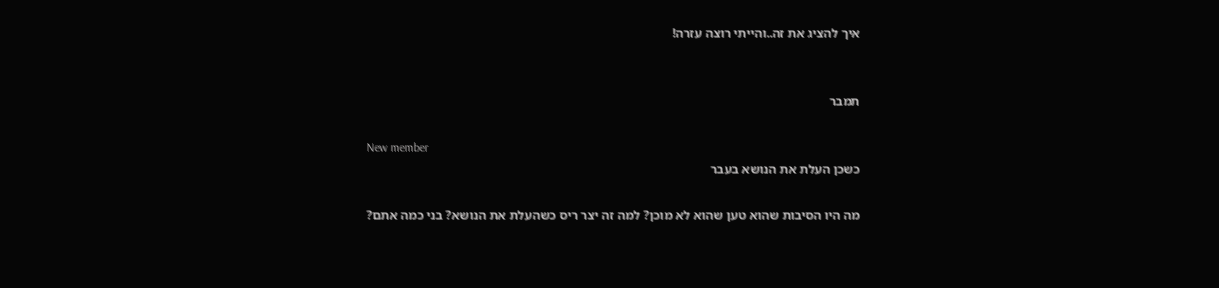איך להציג את זה..והייתי רוצה עזרה!


תמבר

New member
כשכן העלת את הנושא בעבר

מה היו הסיבות שהוא טען שהוא לא מוכן? למה זה יצר ריס כשהעלת את הנושא? בני כמה אתם?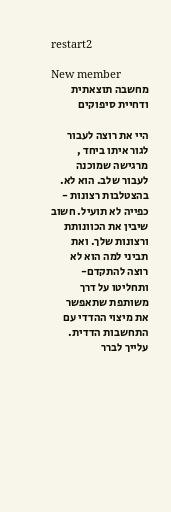restart2

New member
מחשבה תוצאתית ודחיית סיפוקים

היי את רוצה לעבור לגור איתו ביחד , מרגישה שמוכנה לעבור שלב. הוא לא. בהצטלבות רצונות - כפייה לא תועיל. חשוב שיבין את הכוונותת ורצונות שלך. ואת תביני למה הוא לא רוצה להתקדם- ותחליטו על דרך משותפת שתאפשר את מיצוי ההדדי עם התחשבות הדדית. עלייך לברר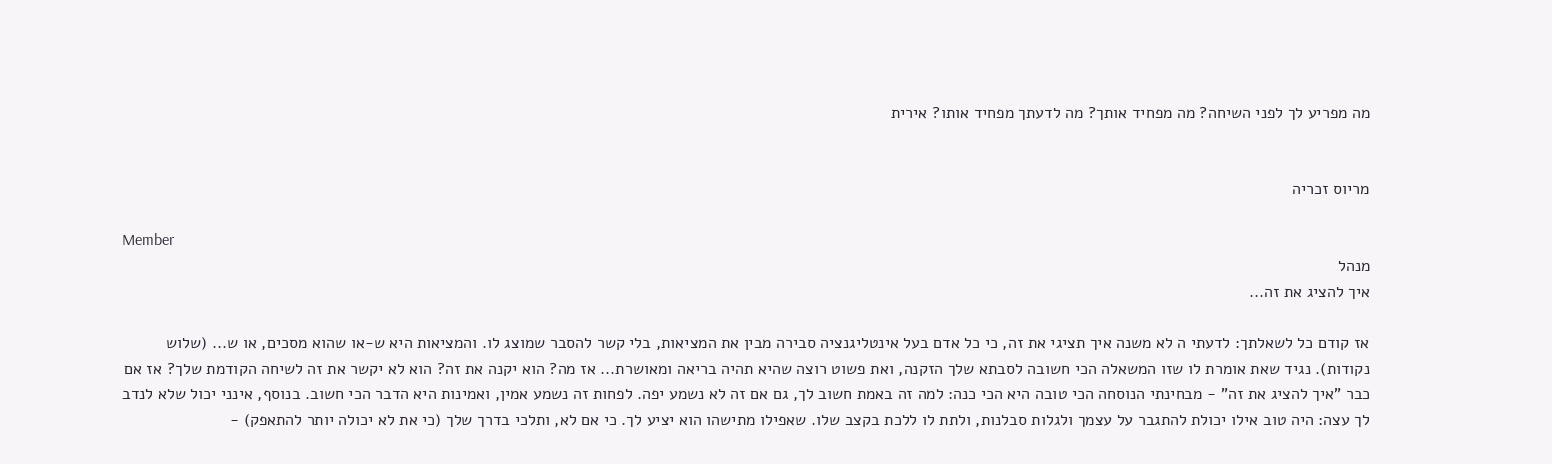מה מפריע לך לפני השיחה? מה מפחיד אותך? מה לדעתך מפחיד אותו? אירית


מריוס זכריה

Member
מנהל
איך להציג את זה...

אז קודם כל לשאלתך: לדעתי ה לא משנה איך תציגי את זה, כי כל אדם בעל אינטליגנציה סבירה מבין את המציאות, בלי קשר להסבר שמוצג לו. והמציאות היא ש-או שהוא מסכים, או ש... (שלוש נקודות). נגיד שאת אומרת לו שזו המשאלה הכי חשובה לסבתא שלך הזקנה, ואת פשוט רוצה שהיא תהיה בריאה ומאושרת... אז מה? הוא יקנה את זה? הוא לא יקשר את זה לשיחה הקודמת שלך? אז אם כבר "איך להציג את זה" - מבחינתי הנוסחה הכי טובה היא הכי כנה: למה זה באמת חשוב לך, גם אם זה לא נשמע יפה. לפחות זה נשמע אמין, ואמינות היא הדבר הכי חשוב. בנוסף, אינני יכול שלא לנדב לך עצה: היה טוב אילו יכולת להתגבר על עצמך ולגלות סבלנות, ולתת לו ללכת בקצב שלו. שאפילו מתישהו הוא יציע לך. כי אם לא, ותלכי בדרך שלך (כי את לא יכולה יותר להתאפק) -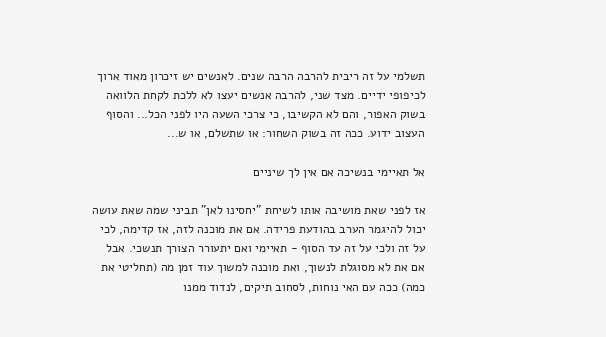תשלמי על זה ריבית להרבה הרבה שנים. לאנשים יש זיכרון מאוד ארוך לכיפופי ידיים. מצד שני, להרבה אנשים יעצו לא ללכת לקחת הלוואה בשוק האפור, והם לא הקשיבו, כי צרכי השעה היו לפני הכל... והסוף העצוב ידוע. ככה זה בשוק השחור: או שתשלם, או ש...

אל תאיימי בנשיכה אם אין לך שיניים

אז לפני שאת מושיבה אותו לשיחת "יחסינו לאן" תביני שמה שאת עושה יכול להיגמר הערב בהודעת פרידה. אם את מוכנה לזה, אז קדימה, לכי על זה ולכי על זה עד הסוף - תאיימי ואם יתעורר הצורך תנשכי. אבל אם את לא מסוגלת לנשוך, ואת מוכנה למשוך עוד זמן מה (תחליטי את כמה) ככה עם האי נוחות, לסחוב תיקים, לנדוד ממנו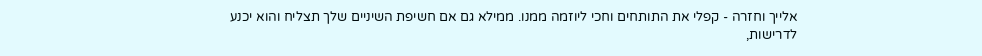אלייך וחזרה - קפלי את התותחים וחכי ליוזמה ממנו. ממילא גם אם חשיפת השיניים שלך תצליח והוא יכנע לדרישות,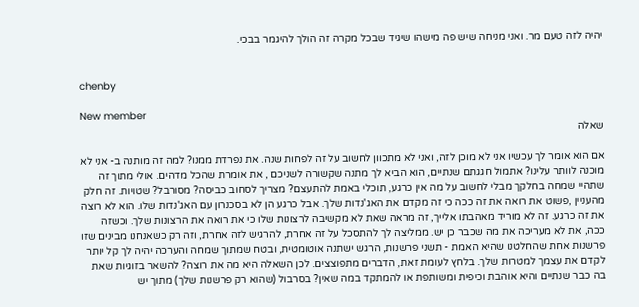יהיה לזה טעם מר. ואני מניחה שיש פה מישהו שיגיד שבכל מקרה זה הולך להיגמר בבכי.


chenby

New member
שאלה

אם הוא אומר לך עכשיו אני לא מוכן לזה, ואני לא מתכוון לחשוב על זה לפחות שנה. את נפרדת ממנו? למה זה מותנה ב- אני לא מוכנה לוותר עלינו? אתמול חגגתם שנתיים, הוא הביא לך מתנה שקשורה לשניכם , את אומרת שהכל מדהים. אולי מתוך זה שתהיי שמחה בחלקך מבלי לחשוב על מה אין כרגע, תוכלי באמת להתעצם? מצריך לסחוב כביסה? מסורבל? שטויות. זה חלק מהעניין ,פשוט את רואה את זה ככה כי זה מקדם את האג'נדות שלך. אבל כרגע הן לא בסכנרון עם האג'נדות שלו. הוא לא רוצה את זה כרגע. זה לא מוריד מאהבתו אלייך, זה מראה שאת לא מקשיבה לרצונות שלו כי את רואה את הרצונות שלך. וכשזה ככה, את לא מעריכה את מה שכבר כן יש. ממליצה לך להתסכל על זה אחרת, להרגיש לזה אחרת, וזה רק כשאנחנו מבינים שזו פרשנות אחת שהחלטנו שהיא האמת - תשני פרשנות, הרגש ישתנה אוטומטית, ובטח שמתוך שמחה והערכה יהיה לך קל יותר לקדם את עצמך למטרות שלך. בלחץ לעומת זאת, הדברים מתפוצצים. לכן השאלה היא מה את רוצה? להשאר בזוגיות שאת בה כבר שנתיים והיא אוהבת וכיפית ומשותפת או להמתקד במה שאין? בסרבול (שהוא רק פרשנות שלך) מתוך יש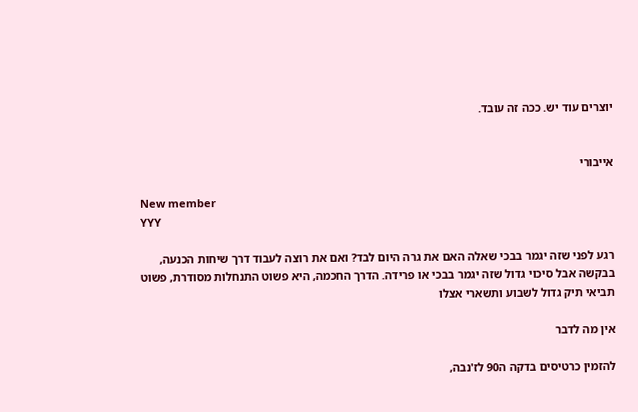יוצרים עוד יש. ככה זה עובד.


אייבורי

New member
YYY

רגע לפני שזה יגמר בבכי שאלה האם את גרה היום לבד? ואם את רוצה לעבוד דרך שיחות הכנעה, בבקשה אבל סיכוי גדול שזה יגמר בבכי או פרידה. הדרך החכמה, היא פשוט התנחלות מסודרת, פשוט תביאי תיק גדול לשבוע ותשארי אצלו

אין מה לדבר

להזמין כרטיסים בדקה ה90 לז'נבה,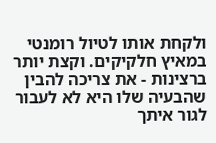ולקחת אותו לטיול רומנטי במאיץ חלקיקים. וקצת יותר ברצינות - את צריכה להבין שהבעיה שלו היא לא לעבור לגור איתך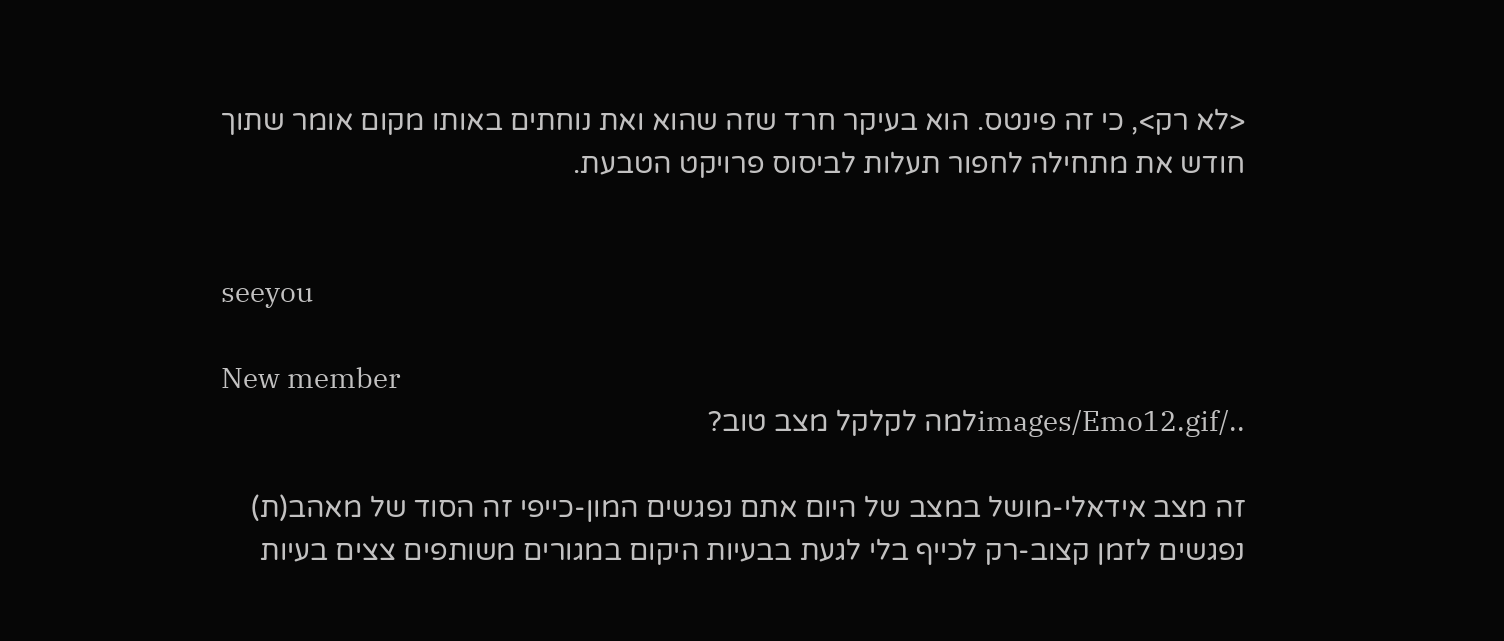<לא רק>, כי זה פינטס. הוא בעיקר חרד שזה שהוא ואת נוחתים באותו מקום אומר שתוך חודש את מתחילה לחפור תעלות לביסוס פרויקט הטבעת.


seeyou

New member
../images/Emo12.gifלמה לקלקל מצב טוב?

זה מצב אידאלי-מושל במצב של היום אתם נפגשים המון-כייפי זה הסוד של מאהב(ת) נפגשים לזמן קצוב-רק לכייף בלי לגעת בבעיות היקום במגורים משותפים צצים בעיות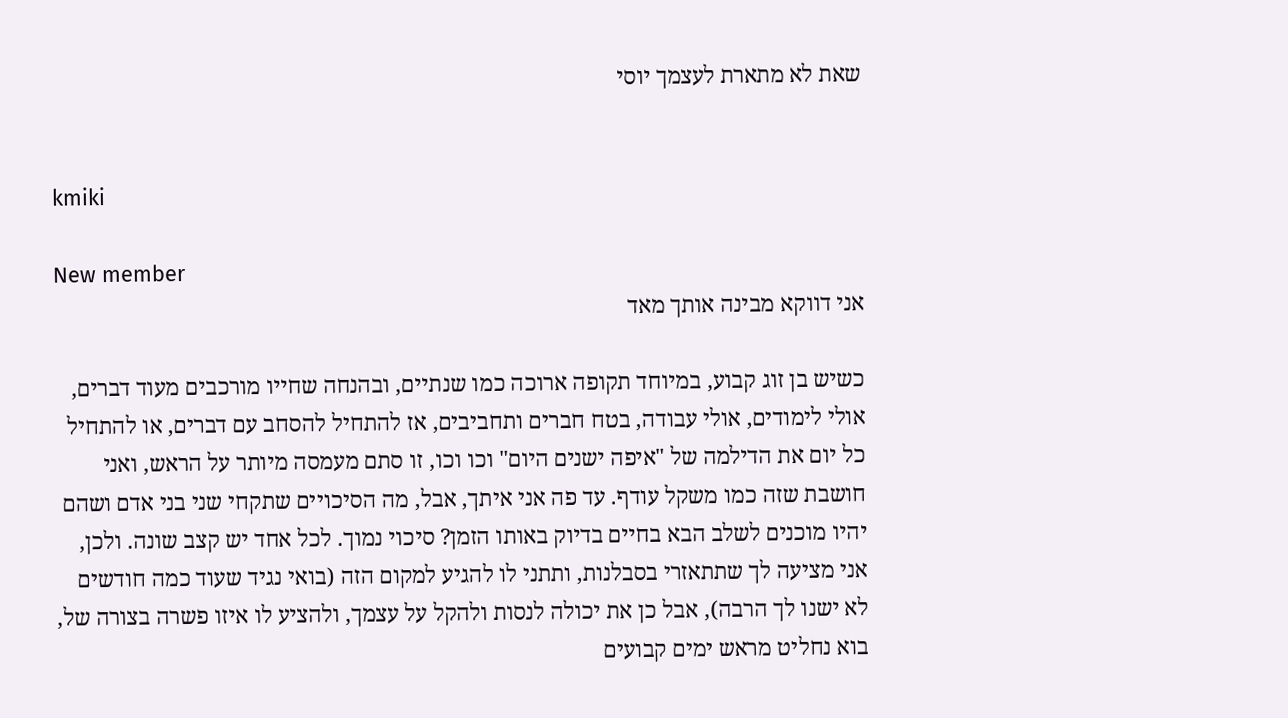שאת לא מתארת לעצמך יוסי


kmiki

New member
אני דווקא מבינה אותך מאד

כשיש בן זוג קבוע, במיוחד תקופה ארוכה כמו שנתיים, ובהנחה שחייו מורכבים מעוד דברים, אולי לימודים, אולי עבודה, בטח חברים ותחביבים, אז להתחיל להסחב עם דברים, או להתחיל כל יום את הדילמה של "איפה ישנים היום" וכו וכו, זו סתם מעמסה מיותר על הראש, ואני חושבת שזה כמו משקל עודף. עד פה אני איתך, אבל, מה הסיכויים שתקחי שני בני אדם ושהם יהיו מוכנים לשלב הבא בחיים בדיוק באותו הזמן? סיכוי נמוך. לכל אחד יש קצב שונה. ולכן, אני מציעה לך שתתאזרי בסבלנות, ותתני לו להגיע למקום הזה (בואי נגיד שעוד כמה חודשים לא ישנו לך הרבה), אבל כן את יכולה לנסות ולהקל על עצמך, ולהציע לו איזו פשרה בצורה של, בוא נחליט מראש ימים קבועים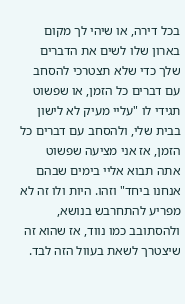בכל דירה, או שיהי לך מקום בארון שלו לשים את הדברים שלך כדי שלא תצטרכי להסחב עם דברים כל הזמן, או שפשוט תגידי לו "עליי מעיק לא לישון בבית שלי, ולהסחב עם דברים כל הזמן, אז אני מציעה שפשוט אתה תבוא אליי בימים שבהם אנחנו ביחד" וזהו. היות ולו זה לא מפריע להתחרבש בנושא, ולהסתובב כמו נווד, אז שהוא זה שיצטרך לשאת בעוול הזה לבד.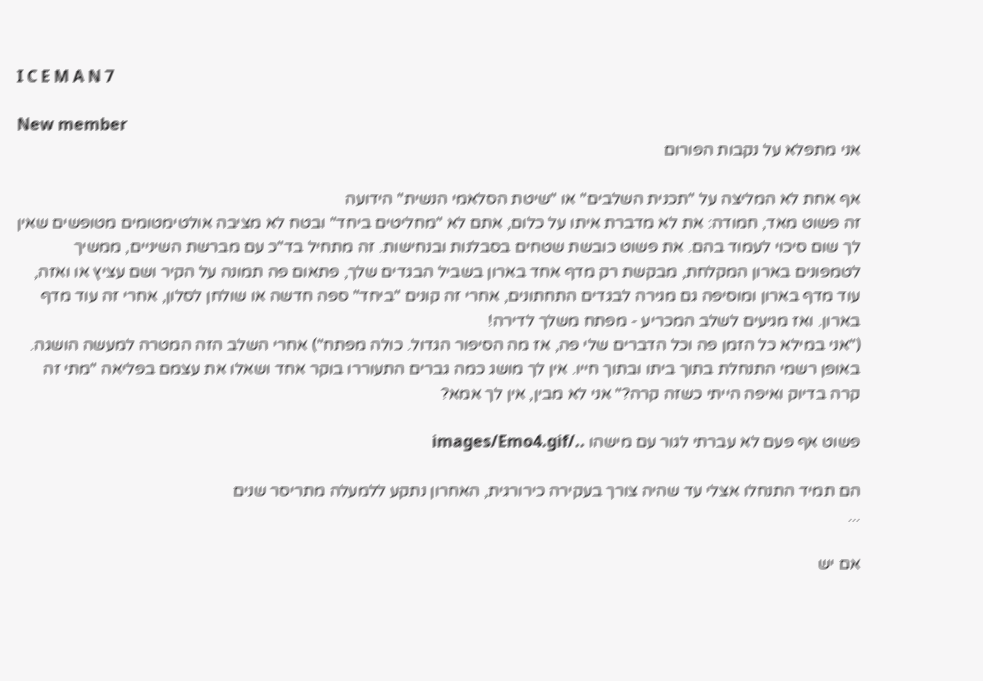I C E M A N 7

New member
אני מתפלא על נקבות הפורום

אף אחת לא המליצה על "תכנית השלבים" או "שיטת הסלאמי הנשית" הידועה
זה פשוט מאד, חמודה: את לא מדברת איתו על כלום, אתם לא "מחליטים ביחד" ובטח לא מציבה אולטימטומים מטופשים שאין לך שום סיכוי לעמוד בהם. את פשוט כובשת שטחים בסבלנות ובנחישות. זה מתחיל בד"כ עם מברשת השיניים, ממשיך לטמפונים בארון המקלחת, מבקשת רק מדף אחד בארון בשביל הבגדים שלך, פתאום פה תמונה על הקיר ושם עציץ או ואזה, עוד מדף בארון ומוסיפה גם מגירה לבגדים התחתונים, אחרי זה קונים "ביחד" ספה חדשה או שולחן לסלון, אחרי זה עוד מדף בארון. ואז מגיעים לשלב המכריע - מפתח משלך לדירה!
("אני במילא כל הזמן פה וכל הדברים שלי פה, אז מה הסיפור הגדול. כולה מפתח") אחרי השלב הזה המטרה למעשה הושגה. באופן רשמי התנחלת בתוך ביתו ובתוך חייו. אין לך מושג כמה גברים התעוררו בוקר אחד ושאלו את עצמם בפליאה "מתי זה קרה בדיוק ואיפה הייתי כשזה קרה?" אני לא מבין, אין לך אמא?

פשוט אף פעם לא עברתי לגור עם מישהו ../images/Emo4.gif

הם תמיד התנחלו אצלי עד שהיה צורך בעקירה כירורגית, האחרון נתקע ללמעלה מתריסר שנים
...

אם יש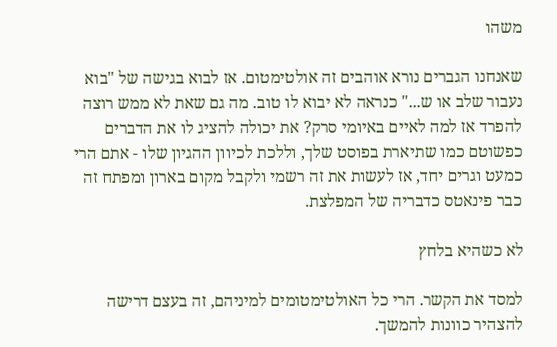משהו

שאנחנו הגברים נורא אוהבים זה אולטימטום. אז לבוא בגישה של "בוא נעבור שלב או ש..." כנראה לא יבוא לו טוב. מה גם שאת לא ממש רוצה להפרד אז למה לאיים באיומי סרק? את יכולה להציג לו את הדברים כפשוטם כמו שתיארת בפוסט שלך, וללכת לכיוון ההגיון שלו - אתם הרי כמעט וגרים יחד, אז לעשות את זה רשמי ולקבל מקום בארון ומפתח זה כבר פינאטס כדבריה של המפלצת.

לא כשהיא בלחץ

למסד את הקשר. הרי כל האולטימטומים למיניהם, זה בעצם דרישה להצהיר כוונות להמשך.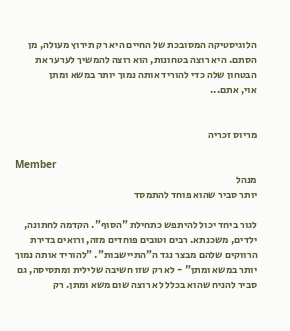הלוגיסטיקה המסובכת של החיים היא רק תירוץ מעולה, מן הסתם. היא רוצה בטחונות, הוא רוצה להמשיך לערער את הבטחון שלה כדי להוריד אותה נמוך יותר במשא ומתן
אוי, אתם...


מריוס זכריה

Member
מנהל
יותר סביר שהוא פוחד להתמסד

לגור ביחד יכול להיתפש כתחילת "הסוף". הקדמה לחתונה, ילדים, משכנתא. רבים וטובים פוחדים מזה, ורואים בדירת הרווקים שלהם מבצר נגד ה"התיישבות". "להוריד אותה נמוך יותר במשא ומתן" - לא רק שזו חשיבה שלילית ומתסיסה, גם סביר להניח שהוא בכלל לא רוצה שום משא ומתן. רק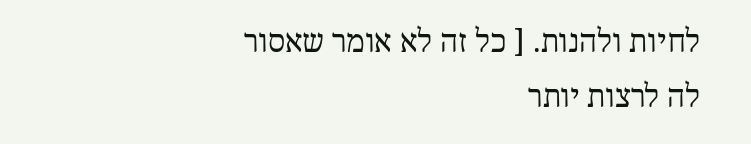לחיות ולהנות. [ כל זה לא אומר שאסור לה לרצות יותר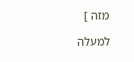מזה ]

למעלה